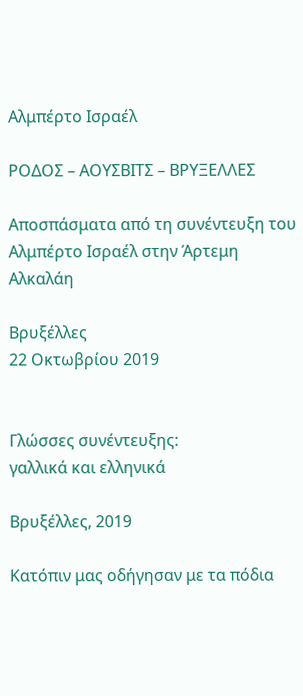Αλμπέρτο Ισραέλ

ΡΟΔΟΣ – ΑΟΥΣΒΙΤΣ – ΒΡΥΞΕΛΛΕΣ

Αποσπάσματα από τη συνέντευξη του Αλμπέρτο Ισραέλ στην Άρτεμη Αλκαλάη

Βρυξέλλες
22 Οκτωβρίου 2019


Γλώσσες συνέντευξης:
γαλλικά και ελληνικά

Βρυξέλλες, 2019

Κατόπιν μας οδήγησαν με τα πόδια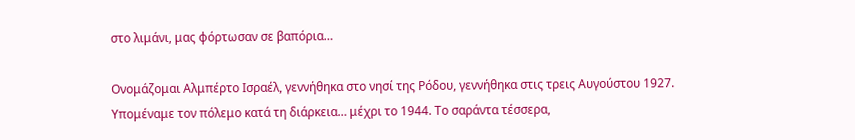στο λιμάνι, μας φόρτωσαν σε βαπόρια…

Ονομάζομαι Αλμπέρτο Ισραέλ, γεννήθηκα στο νησί της Ρόδου, γεννήθηκα στις τρεις Αυγούστου 1927. Υπομέναμε τον πόλεμο κατά τη διάρκεια… μέχρι το 1944. Το σαράντα τέσσερα,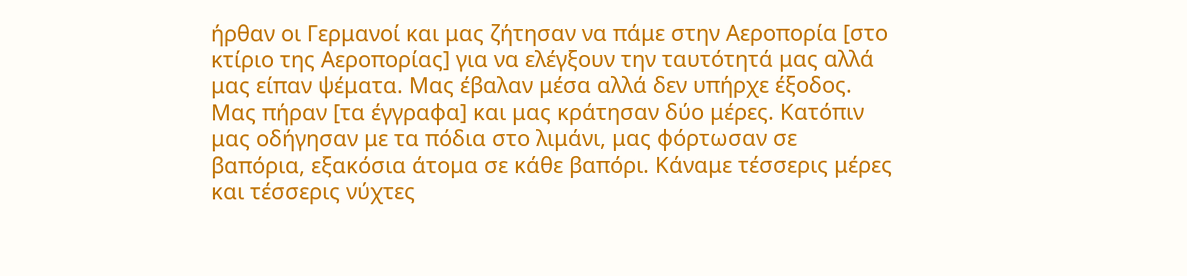ήρθαν οι Γερμανοί και μας ζήτησαν να πάμε στην Αεροπορία [στο κτίριο της Αεροπορίας] για να ελέγξουν την ταυτότητά μας αλλά μας είπαν ψέματα. Μας έβαλαν μέσα αλλά δεν υπήρχε έξοδος. Μας πήραν [τα έγγραφα] και μας κράτησαν δύο μέρες. Κατόπιν μας οδήγησαν με τα πόδια στο λιμάνι, μας φόρτωσαν σε βαπόρια, εξακόσια άτομα σε κάθε βαπόρι. Κάναμε τέσσερις μέρες και τέσσερις νύχτες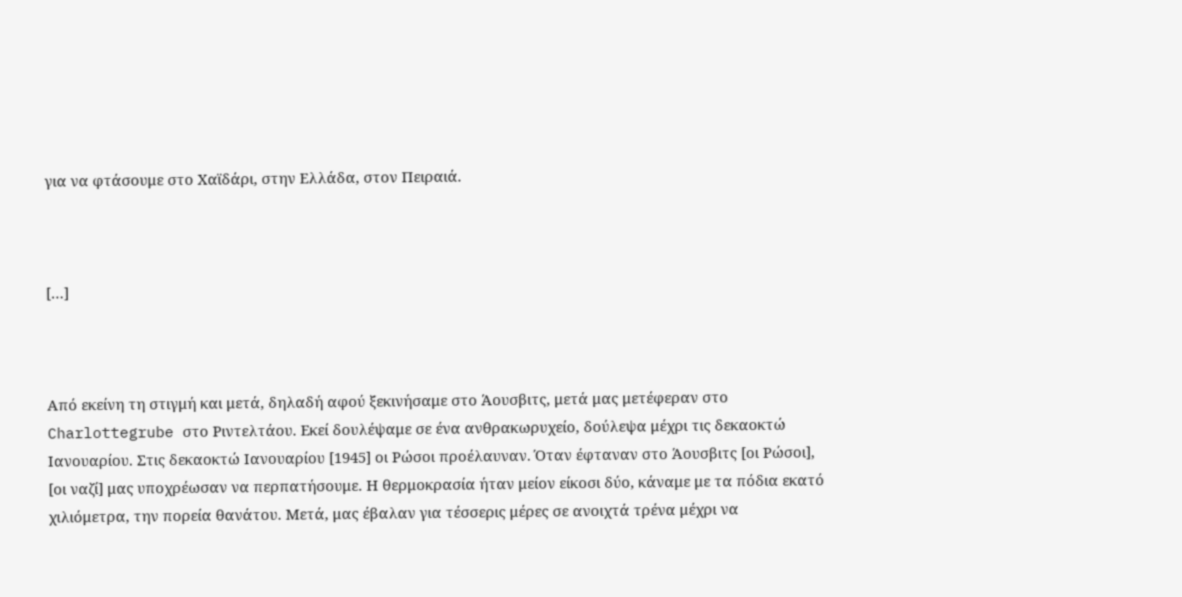για να φτάσουμε στο Χαϊδάρι, στην Ελλάδα, στον Πειραιά.



[…]



Από εκείνη τη στιγμή και μετά, δηλαδή αφού ξεκινήσαμε στο Άουσβιτς, μετά μας μετέφεραν στο Charlottegrube στο Ριντελτάου. Εκεί δουλέψαμε σε ένα ανθρακωρυχείο, δούλεψα μέχρι τις δεκαοκτώ Ιανουαρίου. Στις δεκαοκτώ Ιανουαρίου [1945] οι Ρώσοι προέλαυναν. Όταν έφταναν στο Άουσβιτς [οι Ρώσοι], [οι ναζί] μας υποχρέωσαν να περπατήσουμε. Η θερμοκρασία ήταν μείον είκοσι δύο, κάναμε με τα πόδια εκατό χιλιόμετρα, την πορεία θανάτου. Μετά, μας έβαλαν για τέσσερις μέρες σε ανοιχτά τρένα μέχρι να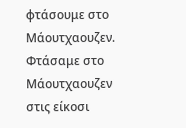φτάσουμε στο Μάουτχαουζεν. Φτάσαμε στο Μάουτχαουζεν στις είκοσι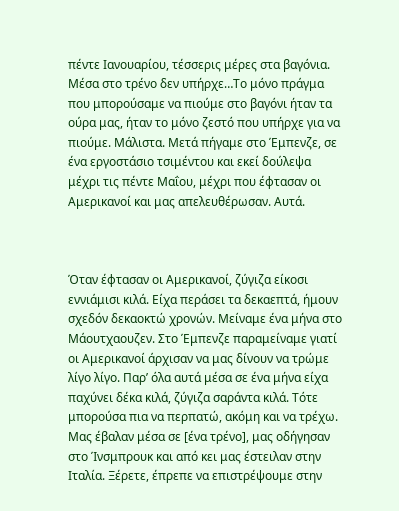πέντε Ιανουαρίου, τέσσερις μέρες στα βαγόνια. Μέσα στο τρένο δεν υπήρχε…Το μόνο πράγμα που μπορούσαμε να πιούμε στο βαγόνι ήταν τα ούρα μας, ήταν το μόνο ζεστό που υπήρχε για να πιούμε. Μάλιστα. Μετά πήγαμε στο Έμπενζε, σε ένα εργοστάσιο τσιμέντου και εκεί δούλεψα μέχρι τις πέντε Μαΐου, μέχρι που έφτασαν οι Αμερικανοί και μας απελευθέρωσαν. Αυτά.



Όταν έφτασαν οι Αμερικανοί, ζύγιζα είκοσι εννιάμισι κιλά. Είχα περάσει τα δεκαεπτά, ήμουν σχεδόν δεκαοκτώ χρονών. Μείναμε ένα μήνα στο Μάουτχαουζεν. Στο Έμπενζε παραμείναμε γιατί οι Αμερικανοί άρχισαν να μας δίνουν να τρώμε λίγο λίγο. Παρ’ όλα αυτά μέσα σε ένα μήνα είχα παχύνει δέκα κιλά, ζύγιζα σαράντα κιλά. Τότε μπορούσα πια να περπατώ, ακόμη και να τρέχω. Μας έβαλαν μέσα σε [ένα τρένο], μας οδήγησαν στο Ίνσμπρουκ και από κει μας έστειλαν στην Ιταλία. Ξέρετε, έπρεπε να επιστρέψουμε στην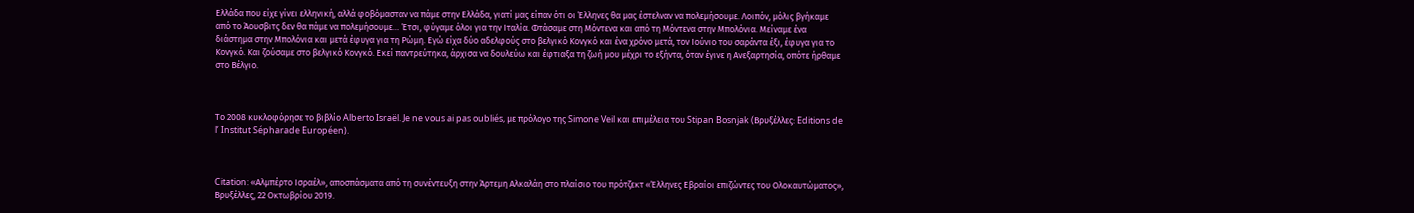Ελλάδα που είχε γίνει ελληνική, αλλά φοβόμασταν να πάμε στην Ελλάδα, γιατί μας είπαν ότι οι Έλληνες θα μας έστελναν να πολεμήσουμε. Λοιπόν, μόλις βγήκαμε από το Άουσβιτς δεν θα πάμε να πολεμήσουμε… Έτσι, φύγαμε όλοι για την Ιταλία. Φτάσαμε στη Μόντενα και από τη Μόντενα στην Μπολόνια. Μείναμε ένα διάστημα στην Μπολόνια και μετά έφυγα για τη Ρώμη. Εγώ είχα δύο αδελφούς στο βελγικό Κονγκό και ένα χρόνο μετά, τον Ιούνιο του σαράντα έξι, έφυγα για το Κονγκό. Και ζούσαμε στο βελγικό Κονγκό. Εκεί παντρεύτηκα, άρχισα να δουλεύω και έφτιαξα τη ζωή μου μέχρι το εξήντα, όταν έγινε η Ανεξαρτησία, οπότε ήρθαμε στο Βέλγιο.



Το 2008 κυκλοφόρησε το βιβλίο Alberto Israël. Je ne vous ai pas oubliés, με πρόλογο της Simone Veil και επιμέλεια του Stipan Bosnjak (Βρυξέλλες: Editions de l’ Institut Sépharade Européen).



Citation: «Αλμπέρτο Ισραέλ», αποσπάσματα από τη συνέντευξη στην Άρτεμη Αλκαλάη στο πλαίσιο του πρότζεκτ «Έλληνες Εβραίοι επιζώντες του Ολοκαυτώματος», Βρυξέλλες, 22 Οκτωβρίου 2019.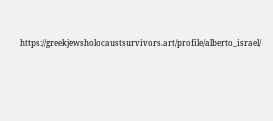https://greekjewsholocaustsurvivors.art/profile/alberto_israel/